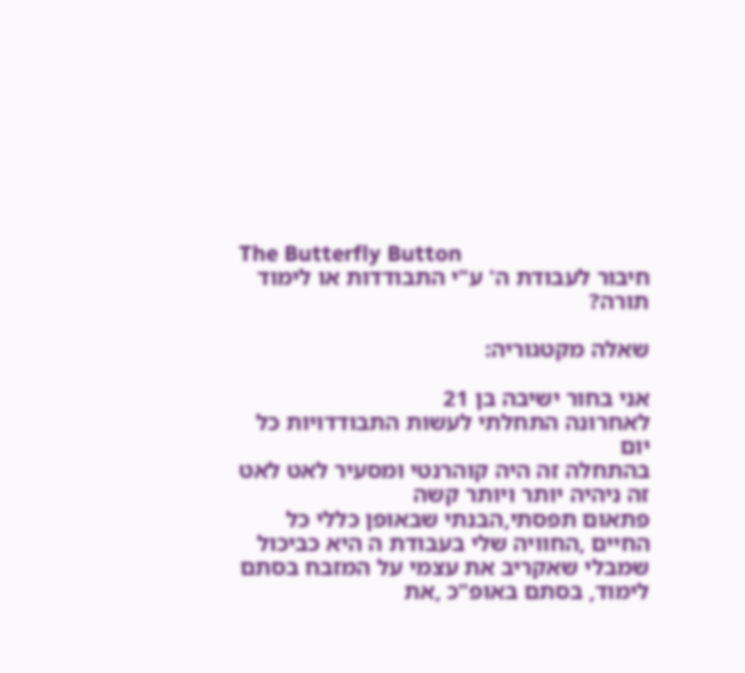The Butterfly Button
חיבור לעבודת ה' ע"י התבודדות או לימוד תורה?

שאלה מקטגוריה:

אני בחור ישיבה בן 21
לאחרונה התחלתי לעשות התבודדויות כל יום
בהתחלה זה היה קוהרנטי ומסעיר לאט לאט זה ניהיה יותר ויותר קשה
פתאום תפסתי,הבנתי שבאופן כללי כל החיים ,החוויה שלי בעבודת ה היא כביכול שמבלי שאקריב את עצמי על המזבח בסתם לימוד, בסתם באופ"כ ,את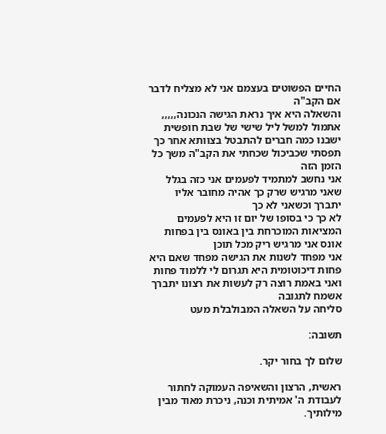החיים הפשוטים בעצמם אני לא מצליח לדבר אם הקב"ה
והשאלה היא איך נראת הגישה הנכונה,,,,,
אתמול למשל ליל שישי של שבת חופשית ישבנו כמה חברים להתבטל בצוותא אחר כך תפסתי שכביכול שכחתי את הקב"ה משך כל הזמן הזה
אני נחשב למתמיד לפעמים אני כזה בגלל שאני מרגיש שרק כך אהיה מחובר אליו יתברך וכשאני לא כך
לא כך כי בסופו של יום זו היא לפעמים המציאות המוכרחת בין באונס בין בפחות אונס אני מרגיש ריק מכל תוכן
אני מפחד לשנות את הגישה מפחד שאם היא פחות דיכוטומית היא תגרום לי ללמוד פחות ואני באמת רוצה רק לעשות את רצונו יתברך
אשמח לתגובה
סליחה על השאלה המבולבלת מעט

תשובה:

שלום לך בחור יקר.

ראשית, הרצון והשאיפה העמוקה לחתור לעבודת ה' אמיתית וכנה, ניכרת מאוד מבין מילותיך.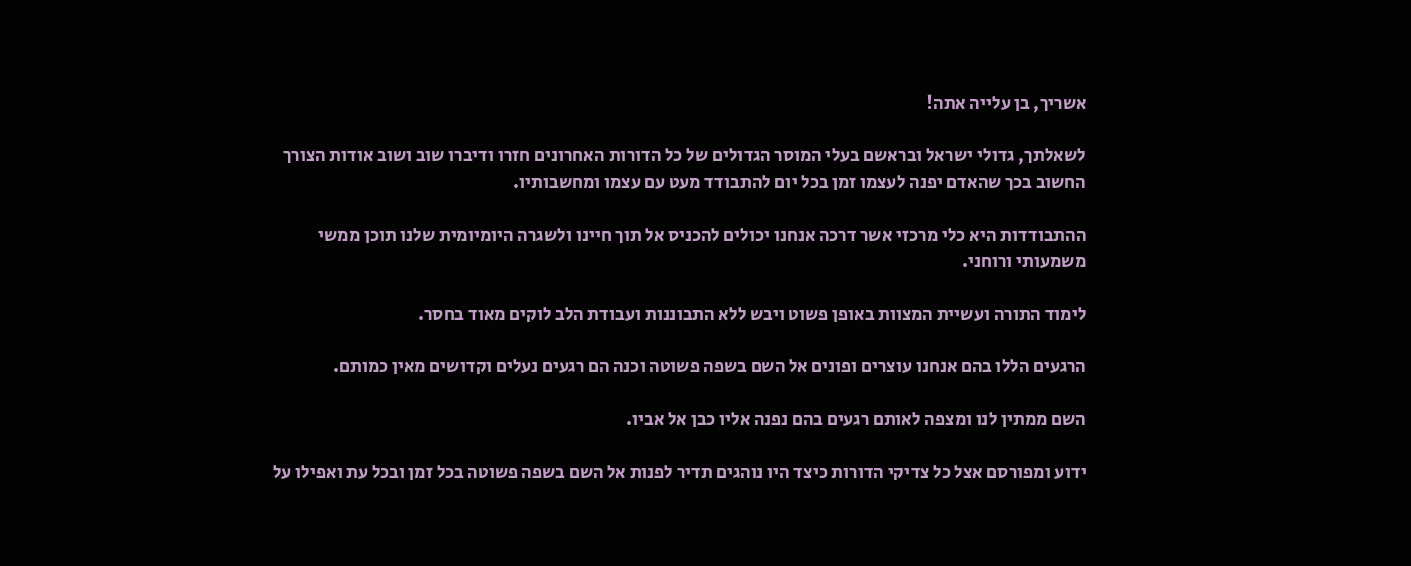אשריך, בן עלייה אתה!

לשאלתך, גדולי ישראל ובראשם בעלי המוסר הגדולים של כל הדורות האחרונים חזרו ודיברו שוב ושוב אודות הצורך החשוב בכך שהאדם יפנה לעצמו זמן בכל יום להתבודד מעט עם עצמו ומחשבותיו.

ההתבודדות היא כלי מרכזי אשר דרכה אנחנו יכולים להכניס אל תוך חיינו ולשגרה היומיומית שלנו תוכן ממשי משמעותי ורוחני.

לימוד התורה ועשיית המצוות באופן פשוט ויבש ללא התבוננות ועבודת הלב לוקים מאוד בחסר.

הרגעים הללו בהם אנחנו עוצרים ופונים אל השם בשפה פשוטה וכנה הם רגעים נעלים וקדושים מאין כמותם.

השם ממתין לנו ומצפה לאותם רגעים בהם נפנה אליו כבן אל אביו.

ידוע ומפורסם אצל כל צדיקי הדורות כיצד היו נוהגים תדיר לפנות אל השם בשפה פשוטה בכל זמן ובכל עת ואפילו על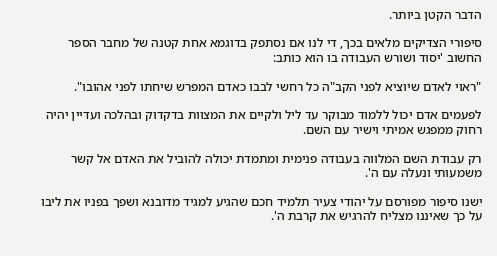הדבר הקטן ביותר.

סיפורי הצדיקים מלאים בכך, די לנו אם נסתפק בדוגמא אחת קטנה של מחבר הספר החשוב 'יסוד ושורש העבודה בו הוא כותב:

"ראוי לאדם שיוציא לפני הקב"ה כל רחשי לבבו כאדם המפרש שיחתו לפני אהובו".

לפעמים אדם יכול ללמוד מבוקר עד ליל ולקיים את המצוות בדקדוק ובהלכה ועדיין יהיה רחוק ממפגש אמיתי וישיר עם השם.

רק עבודת השם המלווה בעבודה פנימית ומתמדת יכולה להוביל את האדם אל קשר משמעותי ונעלה עם ה'.

ישנו סיפור מפורסם על יהודי צעיר תלמיד חכם שהגיע למגיד מדובנא ושפך בפניו את ליבו על כך שאיננו מצליח להרגיש את קרבת ה'.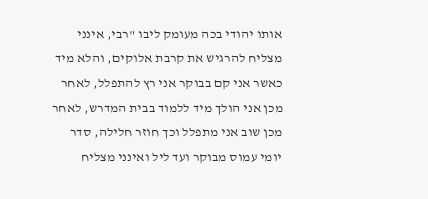אותו יהודי בכה מעומק ליבו "רבי, אינני מצליח להרגיש את קרבת אלוקים, והלא מיד כאשר אני קם בבוקר אני רץ להתפלל, לאחר מכן אני הולך מיד ללמוד בבית המדרש, לאחר מכן שוב אני מתפלל וכך חוזר חלילה, סדר יומי עמוס מבוקר ועד ליל ואינני מצליח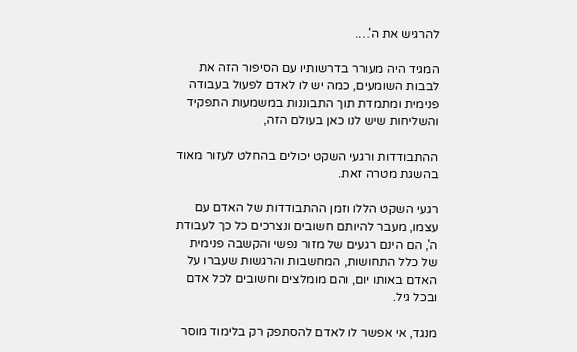להרגיש את ה'….

המגיד היה מעורר בדרשותיו עם הסיפור הזה את לבבות השומעים, כמה יש לו לאדם לפעול בעבודה פנימית ומתמדת תוך התבוננות במשמעות התפקיד והשליחות שיש לנו כאן בעולם הזה,

ההתבודדות ורגעי השקט יכולים בהחלט לעזור מאוד בהשגת מטרה זאת.

רגעי השקט הללו וזמן ההתבודדות של האדם עם עצמו, מעבר להיותם חשובים ונצרכים כל כך לעבודת ה', הם הינם רגעים של מזור נפשי והקשבה פנימית של כלל התחושות, המחשבות והרגשות שעברו על האדם באותו יום, והם מומלצים וחשובים לכל אדם ובכל גיל.

מנגד, אי אפשר לו לאדם להסתפק רק בלימוד מוסר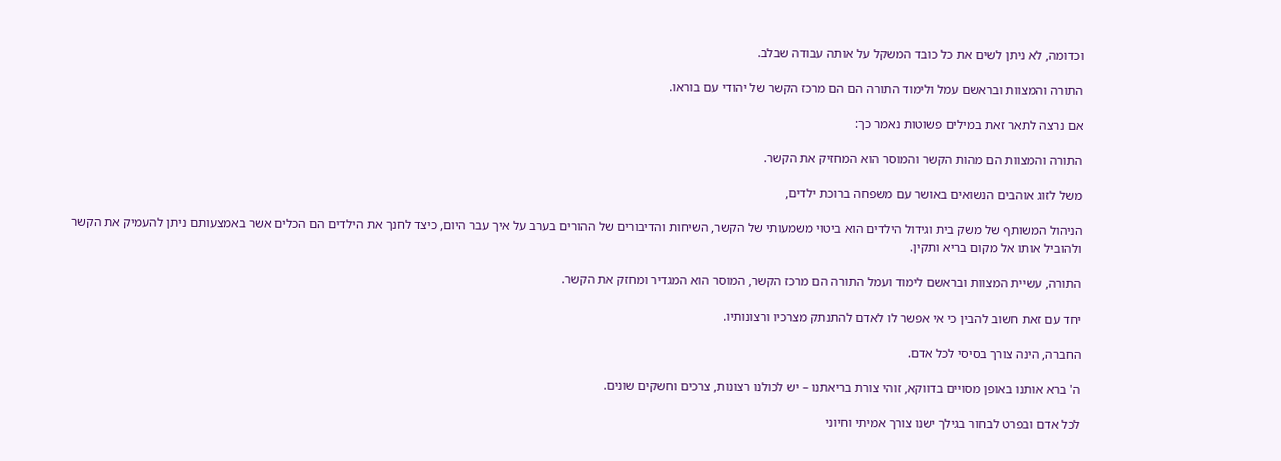וכדומה, לא ניתן לשים את כל כובד המשקל על אותה עבודה שבלב.

התורה והמצוות ובראשם עמל ולימוד התורה הם הם מרכז הקשר של יהודי עם בוראו.

אם נרצה לתאר זאת במילים פשוטות נאמר כך:

התורה והמצוות הם מהות הקשר והמוסר הוא המחזיק את הקשר.

משל לזוג אוהבים הנשואים באושר עם משפחה ברוכת ילדים,

הניהול המשותף של משק בית וגידול הילדים הוא ביטוי משמעותי של הקשר, השיחות והדיבורים של ההורים בערב על איך עבר היום, כיצד לחנך את הילדים הם הכלים אשר באמצעותם ניתן להעמיק את הקשר ולהוביל אותו אל מקום בריא ותקין.

התורה, עשיית המצוות ובראשם לימוד ועמל התורה הם מרכז הקשר, המוסר הוא המגדיר ומחזק את הקשר.

יחד עם זאת חשוב להבין כי אי אפשר לו לאדם להתנתק מצרכיו ורצונותיו.

החברה, הינה צורך בסיסי לכל אדם.

ה' ברא אותנו באופן מסויים בדווקא, זוהי צורת בריאתנו – יש לכולנו רצונות, צרכים וחשקים שונים.

לכל אדם ובפרט לבחור בגילך ישנו צורך אמיתי וחיוני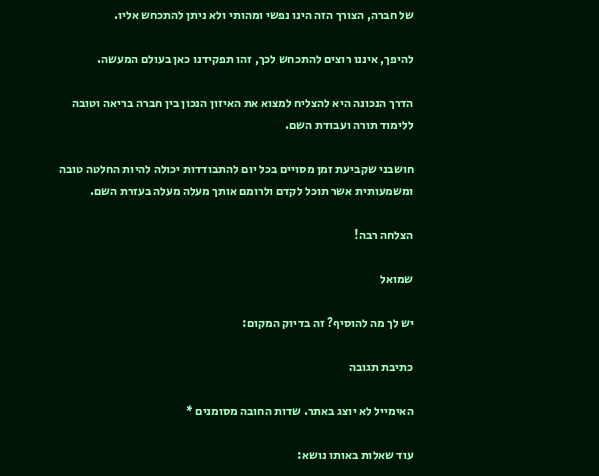של חברה, הצורך הזה הינו נפשי ומהותי ולא ניתן להתכחש אליו.

להיפך, איננו רוצים להתכחש לכך, זהו תפקידנו כאן בעולם המעשה.

הדרך הנכונה היא להצליח למצוא את האיזון הנכון בין חברה בריאה וטובה ללימוד תורה ועבודת השם.

חושבני שקביעת זמן מסויים בכל יום להתבודדות יכולה להיות החלטה טובה ומשמעותית אשר תוכל לקדם ולרומם אותך מעלה מעלה בעזרת השם.

הצלחה רבה!

שמואל

יש לך מה להוסיף? זה בדיוק המקום:

כתיבת תגובה

האימייל לא יוצג באתר. שדות החובה מסומנים *

עוד שאלות באותו נושא: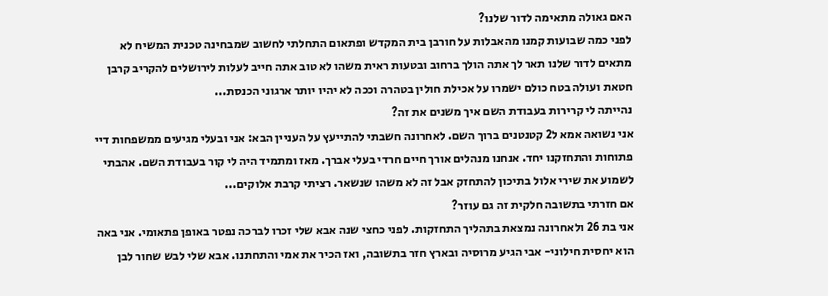האם גאולה מתאימה לדור שלנו?
לפני כמה שבועות קמנו מהאבלות על חורבן בית המקדש ופתאום התחלתי לחשוב שמבחינה טכנית המשיח לא מתאים לדור שלנו תאר לך אתה הולך ברחוב ובטעות ראית משהו לא טוב אתה חייב לעלות לירושלים להקריב קרבן חטאת ועולה בטח כולם ישמרו על אכילת חולין בטהרה וככה לא יהיו יותר ארגוני הכנסת...
נהייתה לי קרירות בעבודת השם איך משנים את זה?
אני נשואה אמא ל2 קטנטנים ברוך השם. לאחרונה חשבתי להתייעץ על העניין הבא: אני ובעלי מגיעים ממשפחות דיי פתוחות והתחזקנו יחד. אנחנו מנהלים אורך חיים חרדי בעלי אברך. מאז ומתמיד היה לי קור בעבודת השם. אהבתי לשמוע את שירי אלול בתיכון להתחזק אבל זה לא משהו שנשאר. רציתי קרבת אלוקים...
אם חזרתי בתשובה חלקית זה גם עוזר?
אני בת 26 ולאחרונה נמצאת בתהליך התחזקות. לפני כחצי שנה אבא שלי זכרו לברכה נפטר באופן פתאומי. אני באה הוא יחסית חילוני- אבי הגיע מרוסיה ובארץ חזר בתשובה, ואז הכיר את אמי והתחתנו. אבא שלי לבש שחור לבן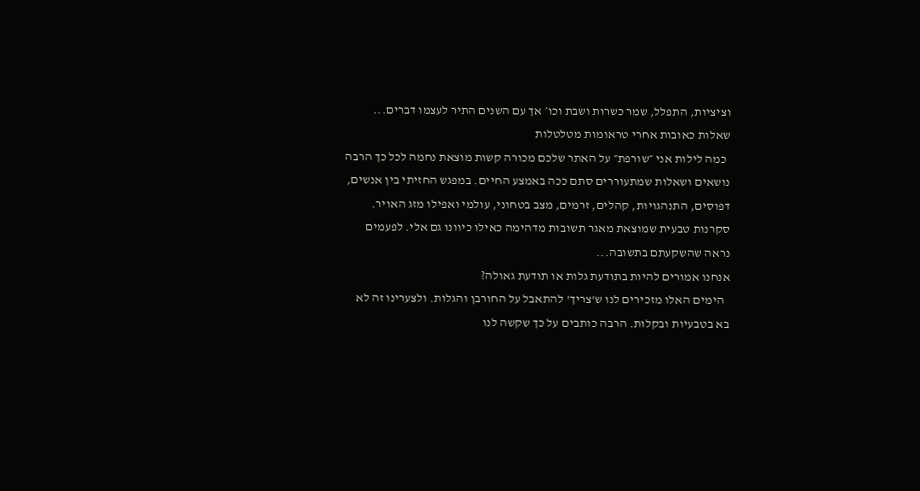וציציות, התפלל, שמר כשרות ושבת וכו׳ אך עם השנים התיר לעצמו דברים...
שאלות כאובות אחרי טראומות מטלטלות
  כמה לילות אני ״שורפת״ על האתר שלכם מכורה קשות מוצאת נחמה לכל כך הרבה נושאים ושאלות שמתעוררים סתם ככה באמצע החיים. במפגש החזיתי בין אנשים, דפוסים, התנהגויות, קהלים, זרמים, מצב בטחוני, עולמי ואפילו מזג האויר. סקרנות טבעית שמוצאת מאגר תשובות מדהימה כאילו כיוונו גם אלי. לפעמים נראה שהשקעתם בתשובה...
אנחנו אמורים להיות בתודעת גלות או תודעת גאולה?
  הימים האלו מזכירים לנו ש'צריך' להתאבל על החורבן והגלות. ולצערינו זה לא בא בטבעיות ובקלות. הרבה כותבים על כך שקשה לנו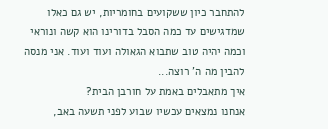להתחבר כיון ששקועים בחומריות, יש גם כאלו שמדגישים עד כמה הסבל בדורינו הוא קשה ונוראי וכמה יהיה טוב שתבוא הגאולה ועוד ועוד. אני מנסה להבין מה ה' רוצה...
איך מתאבלים באמת על חורבן הבית?
אנחנו נמצאים עכשיו שבוע לפני תשעה באב,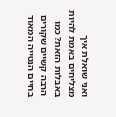ואני שואלת איך מצליחים באמת להיות באבלות הזאת? כמו הרבה קשיים שקורים בחיים הנטייה המאוד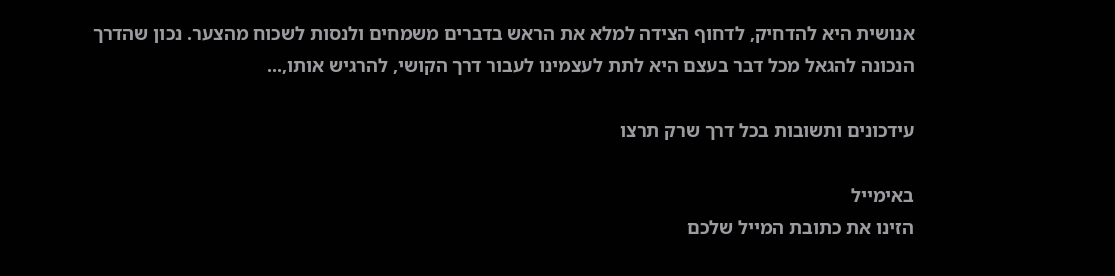אנושית היא להדחיק, לדחוף הצידה למלא את הראש בדברים משמחים ולנסות לשכוח מהצער. נכון שהדרך הנכונה להגאל מכל דבר בעצם היא לתת לעצמינו לעבור דרך הקושי, להרגיש אותו,...

עידכונים ותשובות בכל דרך שרק תרצו

באימייל
הזינו את כתובת המייל שלכם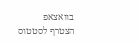בוואצאפ
הצטרף לסטטוס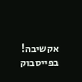אקשיבה!
בפייסבוק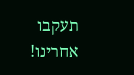תעקבו אחרינו!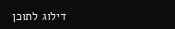דילוג לתוכן